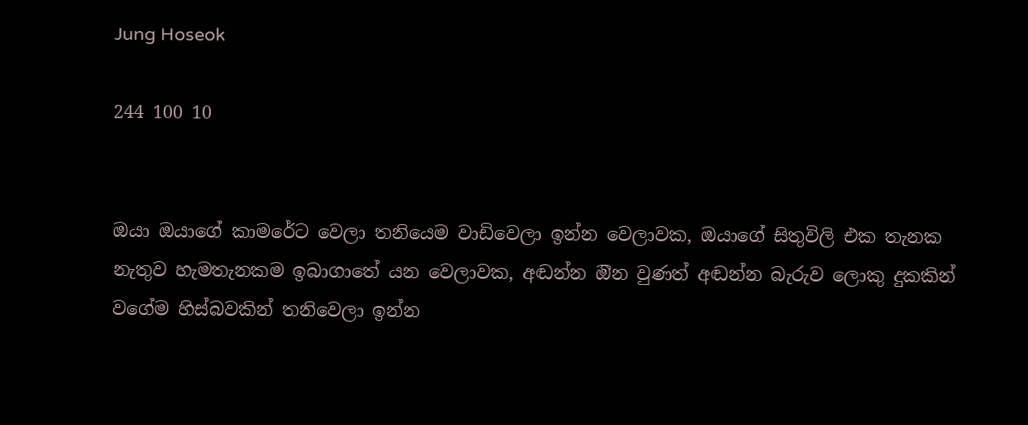Jung Hoseok

244 100 10


ඔයා ඔයාගේ කාමරේට වෙලා තනියෙම වාඩිවෙලා ඉන්න වෙලාවක, ඔයාගේ සිතුවිලි එක තැනක නැතුව හැමතැනකම ඉබාගාතේ යන වෙලාවක, අඬන්න ඔින වුණත් අඬන්න බැරුව ලොකු දුකකින් වගේම හිස්බවකින් තනිවෙලා ඉන්න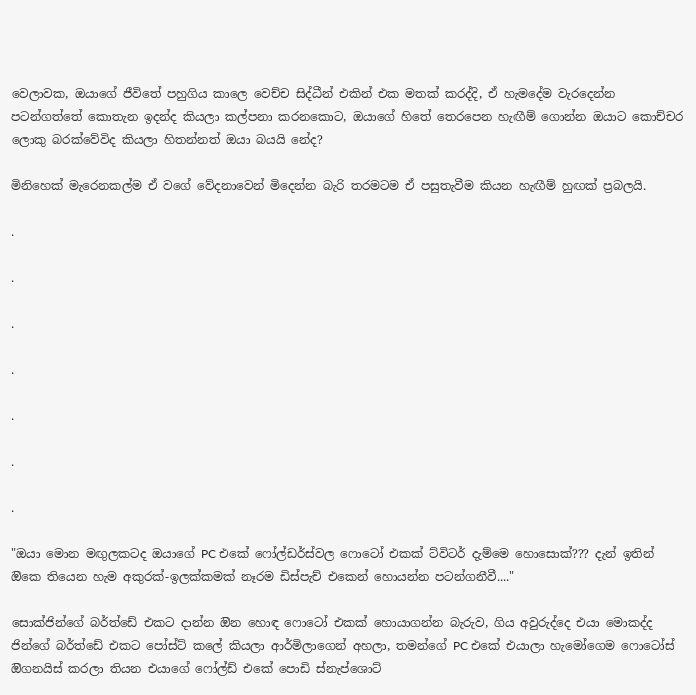වෙලාවක, ඔයාගේ ජීවිතේ පහුගිය කාලෙ වෙච්ච සිද්ධීන් එකින් එක මතක් කරද්දි, ඒ හැමදේම වැරදෙන්න පටන්ගත්තේ කොතැන ඉදන්ද කියලා කල්පනා කරනකොට, ඔයාගේ හිතේ තෙරපෙන හැඟීම් ගොන්න ඔයාට කොච්චර ලොකු බරක්වේවිද කියලා හිතන්නත් ඔයා බයයි නේද?

මිනිහෙක් මැරෙනකල්ම ඒ වගේ වේදනාවෙන් මිදෙන්න බැරි තරමටම ඒ පසුතැවීම කියන හැඟීම් හුඟක් ප්‍රබලයි.

.

.

.

.

.

.

.

"ඔයා මොන මඟුලකටද ඔයාගේ PC එකේ ෆෝල්ඩර්ස්වල ෆොටෝ එකක් ට්විටර් දැම්මෙ හොසොක්??? දැන් ඉතින් ඔිකෙ තියෙන හැම අකුරක්-ඉලක්කමක් නෑරම ඩිස්පැච් එකෙන් හොයන්න පටන්ගනීවී...."

සොක්ජින්ගේ බර්ත්ඩේ එකට දාන්න ඔින හොඳ ෆොටෝ එකක් හොයාගන්න බැරුව, ගිය අවුරුද්දෙ එයා මොකද්ද ජින්ගේ බර්ත්ඩේ එකට පෝස්ට් කලේ කියලා ආර්මිලාගෙන් අහලා, තමන්ගේ PC එකේ එයාලා හැමෝගෙම ෆොටෝස් ඔිගනයිස් කරලා තියන එයාගේ ෆෝල්ඩ් එකේ පොඩි ස්නැප්ශොට්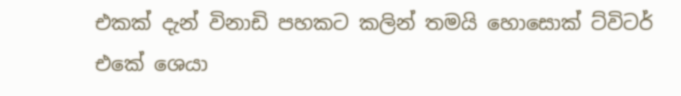එකක් දැන් විනාඩි පහකට කලින් තමයි හොසොක් ට්විටර් එකේ ශෙයා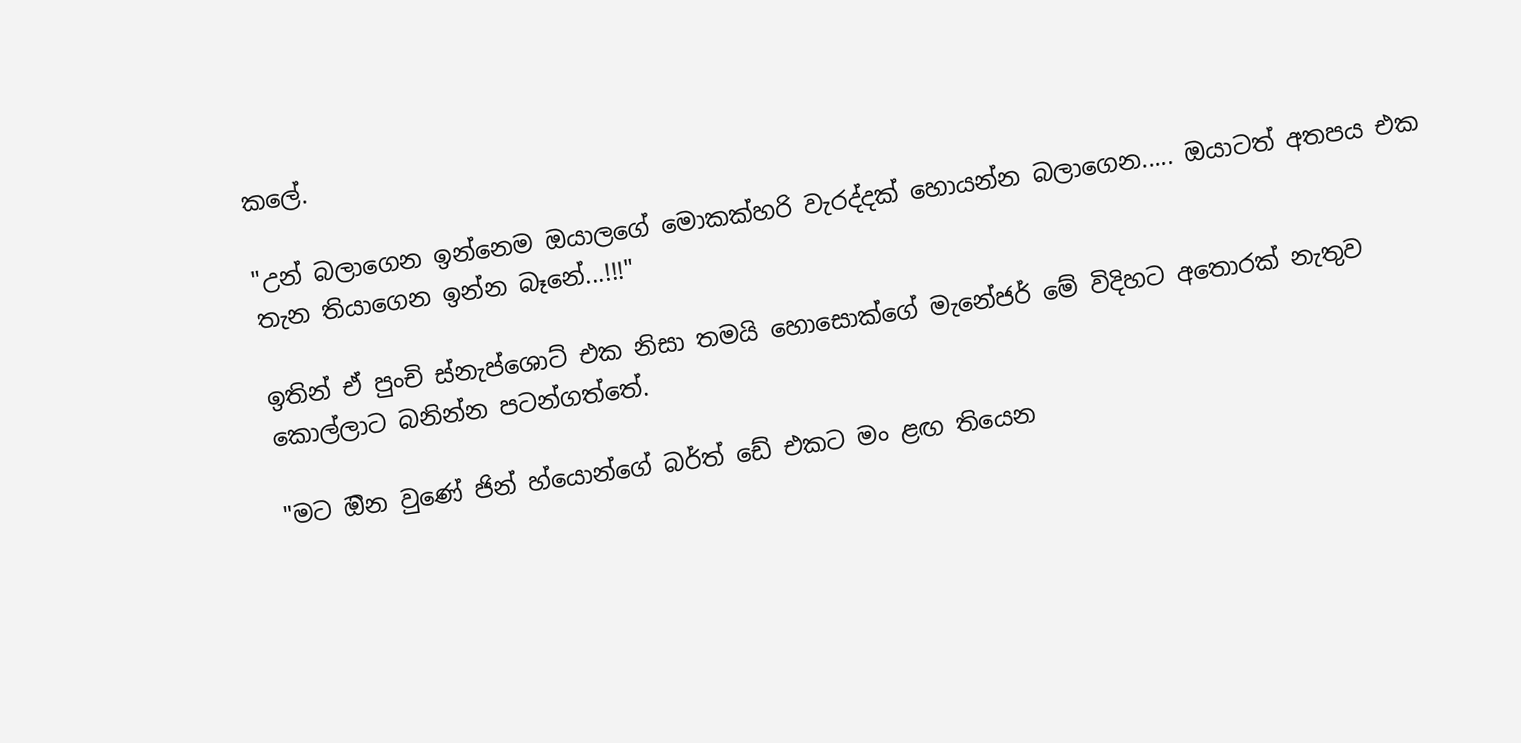කලේ.

"උන් බලාගෙන ඉන්නෙම ඔයාලගේ මොකක්හරි වැරද්දක් හොයන්න බලාගෙන..... ඔයාටත් අතපය එක තැන තියාගෙන ඉන්න බෑනේ...!!!"

ඉතින් ඒ පුංචි ස්නැප්ශොට් එක නිසා තමයි හොසොක්ගේ මැනේජර් මේ විදිහට අතොරක් නැතුව කොල්ලාට බනින්න පටන්ගත්තේ.

"මට ඔින වුණේ ජින් හ්යොන්ගේ බර්ත් ඩේ එකට මං ළඟ තියෙන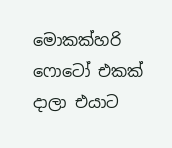මොකක්හරි ෆොටෝ එකක් දාලා එයාට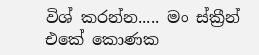විශ් කරන්න..... මං ස්ක්‍රීන් එකේ කොණක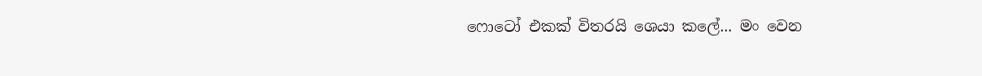ෆොටෝ එකක් විතරයි ශෙයා කලේ... මං වෙන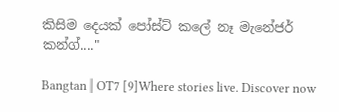කිසිම දෙයක් පෝස්ට් කලේ නෑ මැනේජර් කන්ග්...."

Bangtan ‖ OT7 [9]Where stories live. Discover now